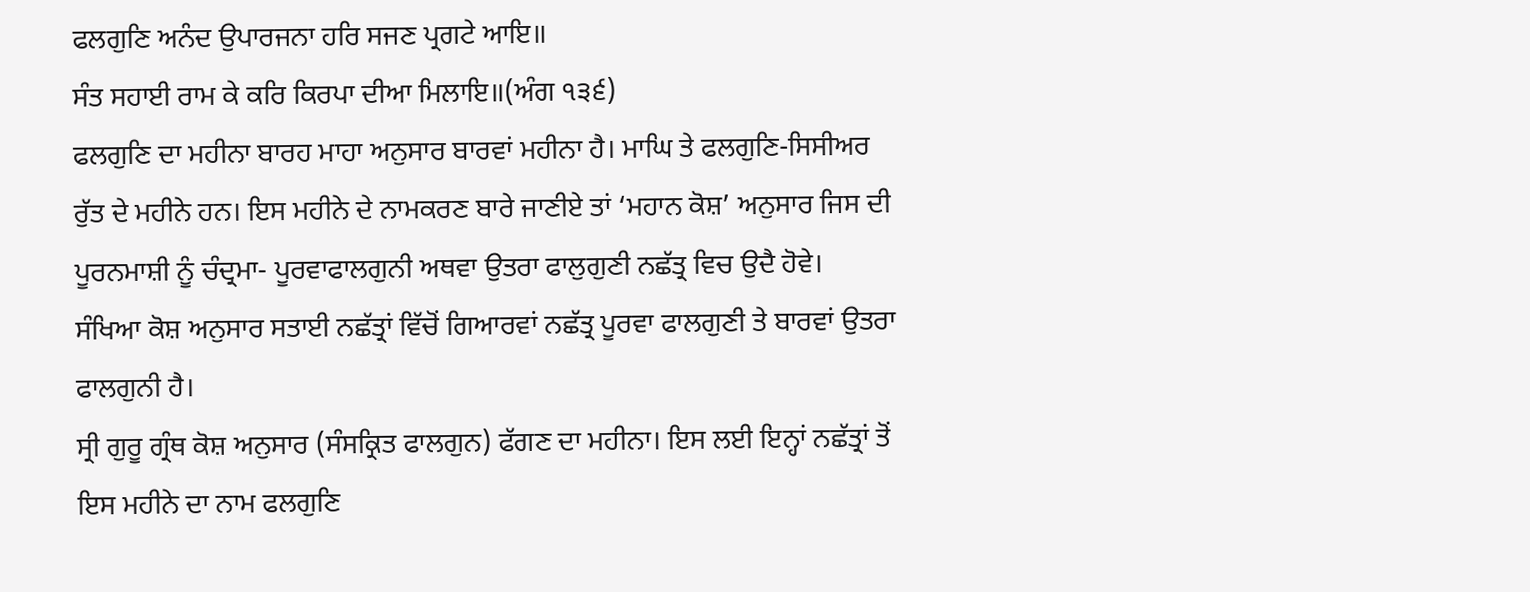ਫਲਗੁਣਿ ਅਨੰਦ ਉਪਾਰਜਨਾ ਹਰਿ ਸਜਣ ਪ੍ਰਗਟੇ ਆਇ॥
ਸੰਤ ਸਹਾਈ ਰਾਮ ਕੇ ਕਰਿ ਕਿਰਪਾ ਦੀਆ ਮਿਲਾਇ॥(ਅੰਗ ੧੩੬)
ਫਲਗੁਣਿ ਦਾ ਮਹੀਨਾ ਬਾਰਹ ਮਾਹਾ ਅਨੁਸਾਰ ਬਾਰਵਾਂ ਮਹੀਨਾ ਹੈ। ਮਾਘਿ ਤੇ ਫਲਗੁਣਿ-ਸਿਸੀਅਰ ਰੁੱਤ ਦੇ ਮਹੀਨੇ ਹਨ। ਇਸ ਮਹੀਨੇ ਦੇ ਨਾਮਕਰਣ ਬਾਰੇ ਜਾਣੀਏ ਤਾਂ ‘ਮਹਾਨ ਕੋਸ਼’ ਅਨੁਸਾਰ ਜਿਸ ਦੀ ਪੂਰਨਮਾਸ਼ੀ ਨੂੰ ਚੰਦ੍ਰਮਾ- ਪੂਰਵਾਫਾਲਗੁਨੀ ਅਥਵਾ ਉਤਰਾ ਫਾਲੁਗੁਣੀ ਨਛੱਤ੍ਰ ਵਿਚ ਉਦੈ ਹੋਵੇ।
ਸੰਖਿਆ ਕੋਸ਼ ਅਨੁਸਾਰ ਸਤਾਈ ਨਛੱਤ੍ਰਾਂ ਵਿੱਚੋਂ ਗਿਆਰਵਾਂ ਨਛੱਤ੍ਰ ਪੂਰਵਾ ਫਾਲਗੁਣੀ ਤੇ ਬਾਰਵਾਂ ਉਤਰਾ ਫਾਲਗੁਨੀ ਹੈ।
ਸ੍ਰੀ ਗੁਰੂ ਗ੍ਰੰਥ ਕੋਸ਼ ਅਨੁਸਾਰ (ਸੰਸਕ੍ਰਿਤ ਫਾਲਗੁਨ) ਫੱਗਣ ਦਾ ਮਹੀਨਾ। ਇਸ ਲਈ ਇਨ੍ਹਾਂ ਨਛੱਤ੍ਰਾਂ ਤੋਂ ਇਸ ਮਹੀਨੇ ਦਾ ਨਾਮ ਫਲਗੁਣਿ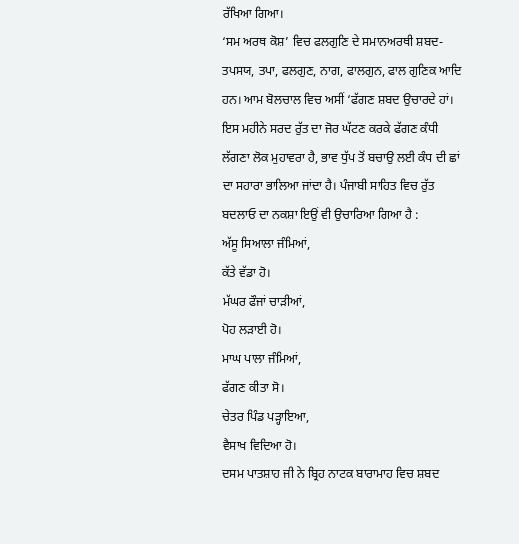ਰੱਖਿਆ ਗਿਆ।
‘ਸਮ ਅਰਥ ਕੋਸ਼’ ਵਿਚ ਫਲਗੁਣਿ ਦੇ ਸਮਾਨਅਰਥੀ ਸ਼ਬਦ- ਤਪਸਯ, ਤਪਾ, ਫਲਗੁਣ, ਨਾਗ, ਫਾਲਗੁਨ, ਫਾਲ ਗੁਣਿਕ ਆਦਿ ਹਨ। ਆਮ ਬੋਲਚਾਲ ਵਿਚ ਅਸੀਂ ‘ਫੱਗਣ ਸ਼ਬਦ ਉਚਾਰਦੇ ਹਾਂ। ਇਸ ਮਹੀਨੇ ਸਰਦ ਰੁੱਤ ਦਾ ਜੋਰ ਘੱਟਣ ਕਰਕੇ ਫੱਗਣ ਕੰਧੀ ਲੱਗਣਾ ਲੋਕ ਮੁਹਾਵਰਾ ਹੈ, ਭਾਵ ਧੁੱਪ ਤੋਂ ਬਚਾਉ ਲਈ ਕੰਧ ਦੀ ਛਾਂ ਦਾ ਸਹਾਰਾ ਭਾਲਿਆ ਜਾਂਦਾ ਹੈ। ਪੰਜਾਬੀ ਸਾਹਿਤ ਵਿਚ ਰੁੱਤ ਬਦਲਾਓ ਦਾ ਨਕਸ਼ਾ ਇਉਂ ਵੀ ਉਚਾਰਿਆ ਗਿਆ ਹੈ :
ਅੱਸੂ ਸਿਆਲਾ ਜੰਮਿਆਂ,
ਕੱਤੇ ਵੱਡਾ ਹੋ।
ਮੱਘਰ ਫੌਜਾਂ ਚਾੜੀਆਂ,
ਪੋਹ ਲੜਾਈ ਹੋ।
ਮਾਘ ਪਾਲਾ ਜੰਮਿਆਂ,
ਫੱਗਣ ਕੀਤਾ ਸੋ।
ਚੇਤਰ ਪਿੰਡ ਪੜ੍ਹਾਇਆ,
ਵੈਸਾਖ ਵਿਦਿਆ ਹੋ।
ਦਸਮ ਪਾਤਸ਼ਾਹ ਜੀ ਨੇ ਬ੍ਰਿਹ ਨਾਟਕ ਬਾਰਾਮਾਹ ਵਿਚ ਸ਼ਬਦ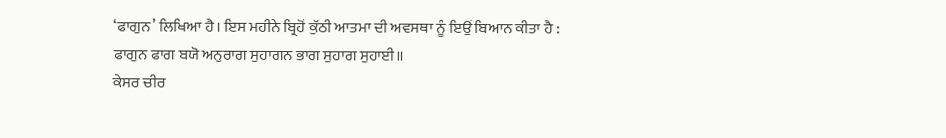‘ਫਾਗੁਨ’ ਲਿਖਿਆ ਹੈ। ਇਸ ਮਹੀਨੇ ਬ੍ਰਿਹੋਂ ਕੁੱਠੀ ਆਤਮਾ ਦੀ ਅਵਸਥਾ ਨੂੰ ਇਉਂ ਬਿਆਨ ਕੀਤਾ ਹੈ :
ਫਾਗੁਨ ਫਾਗ ਬਯੋ ਅਨੁਰਾਗ ਸੁਹਾਗਨ ਭਾਗ ਸੁਹਾਗ ਸੁਹਾਈ॥
ਕੇਸਰ ਚੀਰ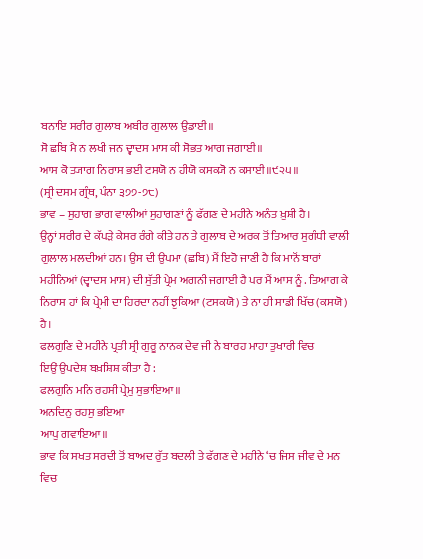ਬਨਾਇ ਸਰੀਰ ਗੁਲਾਬ ਅਬੀਰ ਗੁਲਾਲ ਉਡਾਈ॥
ਸੋ ਛਬਿ ਮੈ ਨ ਲਖੀ ਜਨ ਦ੍ਵਾਦਸ ਮਾਸ ਕੀ ਸੋਭਤ ਆਗ ਜਗਾਈ॥
ਆਸ ਕੋ ਤ੍ਯਾਗ ਨਿਰਾਸ ਭਈ ਟਸਯੋ ਨ ਹੀਯੋ ਕਸਕ੍ਯੋ ਨ ਕਸਾਈ॥੯੨੫॥
(ਸ੍ਰੀ ਦਸਮ ਗ੍ਰੰਥ, ਪੰਨਾ ੩੭੭-੭੮)
ਭਾਵ – ਸੁਹਾਗ ਭਾਗ ਵਾਲੀਆਂ ਸੁਹਾਗਣਾਂ ਨੂੰ ਫੱਗਣ ਦੇ ਮਹੀਨੇ ਅਨੰਤ ਖ਼ੁਸ਼ੀ ਹੈ।
ਉਨ੍ਹਾਂ ਸਰੀਰ ਦੇ ਕੱਪੜੇ ਕੇਸਰ ਰੰਗੇ ਕੀਤੇ ਹਨ ਤੇ ਗੁਲਾਬ ਦੇ ਅਰਕ ਤੋਂ ਤਿਆਰ ਸੁਗੰਧੀ ਵਾਲੀ ਗੁਲਾਲ ਮਲਦੀਆਂ ਹਨ। ਉਸ ਦੀ ਉਪਮਾ (ਛਬਿ) ਮੈਂ ਇਹੋ ਜਾਣੀ ਹੈ ਕਿ ਮਾਨੋਂ ਬਾਰਾਂ ਮਹੀਨਿਆਂ (ਦ੍ਵਾਦਸ ਮਾਸ) ਦੀ ਸੁੱਤੀ ਪ੍ਰੇਮ ਅਗਨੀ ਜਗਾਈ ਹੈ ਪਰ ਮੈਂ ਆਸ ਨੂੰ . ਤਿਆਗ ਕੇ ਨਿਰਾਸ ਹਾਂ ਕਿ ਪ੍ਰੇਮੀ ਦਾ ਹਿਰਦਾ ਨਹੀਂ ਝੁਕਿਆ (ਟਸਕਯੋ) ਤੇ ਨਾ ਹੀ ਸਾਡੀ ਖਿੱਚ (ਕਸਯੋ) ਹੈ।
ਫਲਗੁਣਿ ਦੇ ਮਹੀਨੇ ਪ੍ਰਤੀ ਸ੍ਰੀ ਗੁਰੂ ਨਾਨਕ ਦੇਵ ਜੀ ਨੇ ਬਾਰਹ ਮਾਹਾ ਤੁਖਾਰੀ ਵਿਚ
ਇਉਂ ਉਪਦੇਸ਼ ਬਖ਼ਸ਼ਿਸ਼ ਕੀਤਾ ਹੈ :
ਫਲਗੁਨਿ ਮਨਿ ਰਹਸੀ ਪ੍ਰੇਮੁ ਸੁਭਾਇਆ॥
ਅਨਦਿਨੁ ਰਹਸੁ ਭਇਆ
ਆਪੁ ਗਵਾਇਆ॥
ਭਾਵ ਕਿ ਸਖਤ ਸਰਦੀ ਤੋਂ ਬਾਅਦ ਰੁੱਤ ਬਦਲੀ ਤੇ ਫੱਗਣ ਦੇ ਮਹੀਨੇ ‘ਚ ਜਿਸ ਜੀਵ ਦੇ ਮਨ ਵਿਚ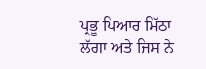ਪ੍ਰਭੂ ਪਿਆਰ ਮਿੱਠਾ ਲੱਗਾ ਅਤੇ ਜਿਸ ਨੇ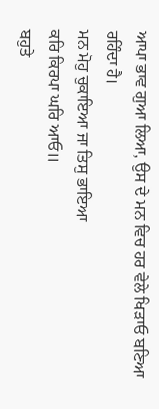ਆਪਾ ਭਾਵ ਗੁਆ ਲਿਆ, ਉਸ ਦੇ ਮਨ ਵਿਚ ਹਰ ਵੇਲੇ ਖਿੜਾਓ ਬਣਿਆ ਰਹਿੰਦਾ ਹੈ।
ਮਨ ਮੋਹੁ ਚੁਕਾਇਆ ਜਾ ਤਿਸੁ ਭਾਇਆ
ਕਰਿ ਕਿਰਪਾ ਘਰਿ ਆਓ॥
ਬਹੁਤੇ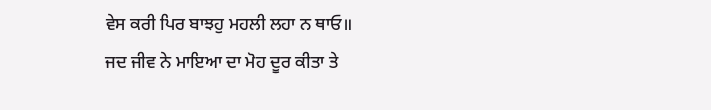ਵੇਸ ਕਰੀ ਪਿਰ ਬਾਝਹੁ ਮਹਲੀ ਲਹਾ ਨ ਥਾਓ॥
ਜਦ ਜੀਵ ਨੇ ਮਾਇਆ ਦਾ ਮੋਹ ਦੂਰ ਕੀਤਾ ਤੇ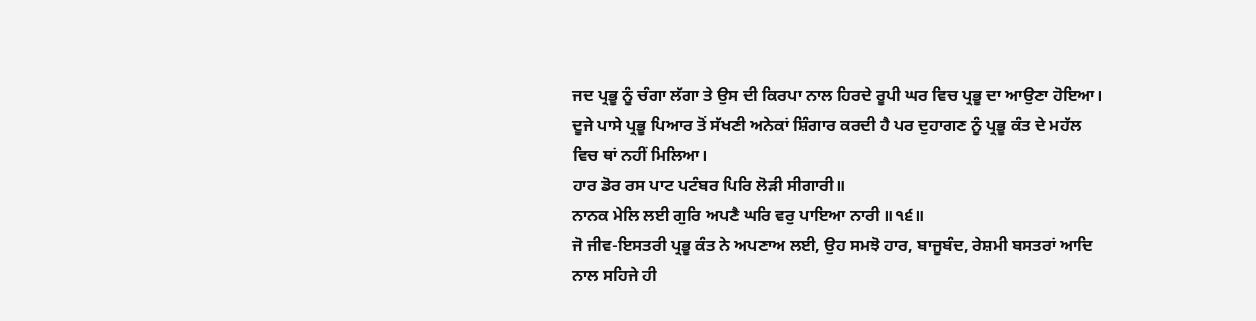ਜਦ ਪ੍ਰਭੂ ਨੂੰ ਚੰਗਾ ਲੱਗਾ ਤੇ ਉਸ ਦੀ ਕਿਰਪਾ ਨਾਲ ਹਿਰਦੇ ਰੂਪੀ ਘਰ ਵਿਚ ਪ੍ਰਭੂ ਦਾ ਆਉਣਾ ਹੋਇਆ। ਦੂਜੇ ਪਾਸੇ ਪ੍ਰਭੂ ਪਿਆਰ ਤੋਂ ਸੱਖਣੀ ਅਨੇਕਾਂ ਸ਼ਿੰਗਾਰ ਕਰਦੀ ਹੈ ਪਰ ਦੁਹਾਗਣ ਨੂੰ ਪ੍ਰਭੂ ਕੰਤ ਦੇ ਮਹੱਲ ਵਿਚ ਥਾਂ ਨਹੀਂ ਮਿਲਿਆ।
ਹਾਰ ਡੋਰ ਰਸ ਪਾਟ ਪਟੰਬਰ ਪਿਰਿ ਲੋੜੀ ਸੀਗਾਰੀ॥
ਨਾਨਕ ਮੇਲਿ ਲਈ ਗੁਰਿ ਅਪਣੈ ਘਰਿ ਵਰੁ ਪਾਇਆ ਨਾਰੀ ॥੧੬॥
ਜੋ ਜੀਵ-ਇਸਤਰੀ ਪ੍ਰਭੂ ਕੰਤ ਨੇ ਅਪਣਾਅ ਲਈ, ਉਹ ਸਮਝੋ ਹਾਰ, ਬਾਜੂਬੰਦ, ਰੇਸ਼ਮੀ ਬਸਤਰਾਂ ਆਦਿ ਨਾਲ ਸਹਿਜੇ ਹੀ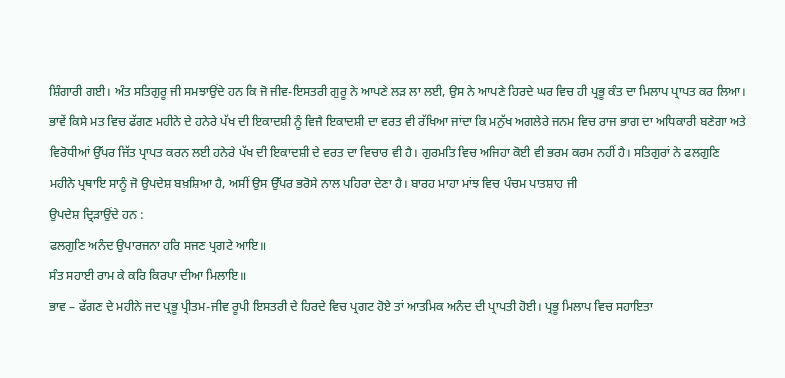ਸ਼ਿੰਗਾਰੀ ਗਈ। ਅੰਤ ਸਤਿਗੁਰੂ ਜੀ ਸਮਝਾਉਂਦੇ ਹਨ ਕਿ ਜੋ ਜੀਵ-ਇਸਤਰੀ ਗੁਰੂ ਨੇ ਆਪਣੇ ਲੜ ਲਾ ਲਈ, ਉਸ ਨੇ ਆਪਣੇ ਹਿਰਦੇ ਘਰ ਵਿਚ ਹੀ ਪ੍ਰਭੂ ਕੰਤ ਦਾ ਮਿਲਾਪ ਪ੍ਰਾਪਤ ਕਰ ਲਿਆ।
ਭਾਵੇਂ ਕਿਸੇ ਮਤ ਵਿਚ ਫੱਗਣ ਮਹੀਨੇ ਦੇ ਹਨੇਰੇ ਪੱਖ ਦੀ ਇਕਾਦਸ਼ੀ ਨੂੰ ਵਿਜੈ ਇਕਾਦਸ਼ੀ ਦਾ ਵਰਤ ਵੀ ਰੱਖਿਆ ਜਾਂਦਾ ਕਿ ਮਨੁੱਖ ਅਗਲੇਰੇ ਜਨਮ ਵਿਚ ਰਾਜ ਭਾਗ ਦਾ ਅਧਿਕਾਰੀ ਬਣੇਗਾ ਅਤੇ ਵਿਰੋਧੀਆਂ ਉੱਪਰ ਜਿੱਤ ਪ੍ਰਾਪਤ ਕਰਨ ਲਈ ਹਨੇਰੇ ਪੱਖ ਦੀ ਇਕਾਦਸ਼ੀ ਦੇ ਵਰਤ ਦਾ ਵਿਚਾਰ ਵੀ ਹੈ। ਗੁਰਮਤਿ ਵਿਚ ਅਜਿਹਾ ਕੋਈ ਵੀ ਭਰਮ ਕਰਮ ਨਹੀਂ ਹੈ। ਸਤਿਗੁਰਾਂ ਨੇ ਫਲਗੁਣਿ ਮਹੀਨੇ ਪ੍ਰਥਾਇ ਸਾਨੂੰ ਜੋ ਉਪਦੇਸ਼ ਬਖ਼ਸ਼ਿਆ ਹੈ, ਅਸੀਂ ਉਸ ਉੱਪਰ ਭਰੋਸੇ ਨਾਲ ਪਹਿਰਾ ਦੇਣਾ ਹੈ। ਬਾਰਹ ਮਾਹਾ ਮਾਂਝ ਵਿਚ ਪੰਚਮ ਪਾਤਸ਼ਾਹ ਜੀ
ਉਪਦੇਸ਼ ਦ੍ਰਿੜਾਉਂਦੇ ਹਨ :
ਫਲਗੁਣਿ ਅਨੰਦ ਉਪਾਰਜਨਾ ਹਰਿ ਸਜਣ ਪ੍ਰਗਟੇ ਆਇ॥
ਸੰਤ ਸਹਾਈ ਰਾਮ ਕੇ ਕਰਿ ਕਿਰਪਾ ਦੀਆ ਮਿਲਾਇ॥
ਭਾਵ – ਫੱਗਣ ਦੇ ਮਹੀਨੇ ਜਦ ਪ੍ਰਭੂ ਪ੍ਰੀਤਮ-ਜੀਵ ਰੂਪੀ ਇਸਤਰੀ ਦੇ ਹਿਰਦੇ ਵਿਚ ਪ੍ਰਗਟ ਹੋਏ ਤਾਂ ਆਤਮਿਕ ਅਨੰਦ ਦੀ ਪ੍ਰਾਪਤੀ ਹੋਈ। ਪ੍ਰਭੂ ਮਿਲਾਪ ਵਿਚ ਸਹਾਇਤਾ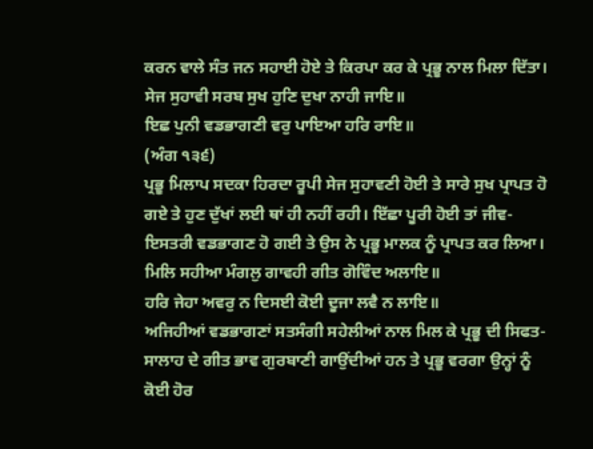ਕਰਨ ਵਾਲੇ ਸੰਤ ਜਨ ਸਹਾਈ ਹੋਏ ਤੇ ਕਿਰਪਾ ਕਰ ਕੇ ਪ੍ਰਭੂ ਨਾਲ ਮਿਲਾ ਦਿੱਤਾ।
ਸੇਜ ਸੁਹਾਵੀ ਸਰਬ ਸੁਖ ਹੁਣਿ ਦੁਖਾ ਨਾਹੀ ਜਾਇ॥
ਇਛ ਪੁਨੀ ਵਡਭਾਗਣੀ ਵਰੁ ਪਾਇਆ ਹਰਿ ਰਾਇ॥
(ਅੰਗ ੧੩੬)
ਪ੍ਰਭੂ ਮਿਲਾਪ ਸਦਕਾ ਹਿਰਦਾ ਰੂਪੀ ਸੇਜ ਸੁਹਾਵਣੀ ਹੋਈ ਤੇ ਸਾਰੇ ਸੁਖ ਪ੍ਰਾਪਤ ਹੋ ਗਏ ਤੇ ਹੁਣ ਦੁੱਖਾਂ ਲਈ ਥਾਂ ਹੀ ਨਹੀਂ ਰਹੀ। ਇੱਛਾ ਪੂਰੀ ਹੋਈ ਤਾਂ ਜੀਵ-ਇਸਤਰੀ ਵਡਭਾਗਣ ਹੋ ਗਈ ਤੇ ਉਸ ਨੇ ਪ੍ਰਭੂ ਮਾਲਕ ਨੂੰ ਪ੍ਰਾਪਤ ਕਰ ਲਿਆ।
ਮਿਲਿ ਸਹੀਆ ਮੰਗਲੁ ਗਾਵਹੀ ਗੀਤ ਗੋਵਿੰਦ ਅਲਾਇ॥
ਹਰਿ ਜੇਹਾ ਅਵਰੁ ਨ ਦਿਸਈ ਕੋਈ ਦੂਜਾ ਲਵੈ ਨ ਲਾਇ॥
ਅਜਿਹੀਆਂ ਵਡਭਾਗਣਾਂ ਸਤਸੰਗੀ ਸਹੇਲੀਆਂ ਨਾਲ ਮਿਲ ਕੇ ਪ੍ਰਭੂ ਦੀ ਸਿਫਤ-ਸਾਲਾਹ ਦੇ ਗੀਤ ਭਾਵ ਗੁਰਬਾਣੀ ਗਾਉਂਦੀਆਂ ਹਨ ਤੇ ਪ੍ਰਭੂ ਵਰਗਾ ਉਨ੍ਹਾਂ ਨੂੰ ਕੋਈ ਹੋਰ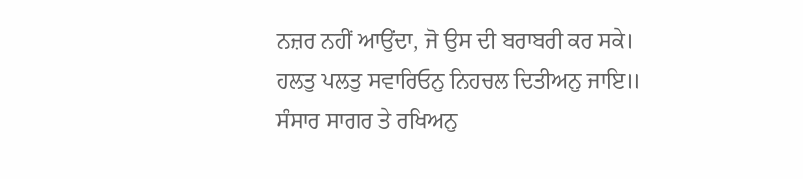ਨਜ਼ਰ ਨਹੀਂ ਆਉਂਦਾ, ਜੋ ਉਸ ਦੀ ਬਰਾਬਰੀ ਕਰ ਸਕੇ।
ਹਲਤੁ ਪਲਤੁ ਸਵਾਰਿਓਨੁ ਨਿਹਚਲ ਦਿਤੀਅਨੁ ਜਾਇ॥
ਸੰਸਾਰ ਸਾਗਰ ਤੇ ਰਖਿਅਨੁ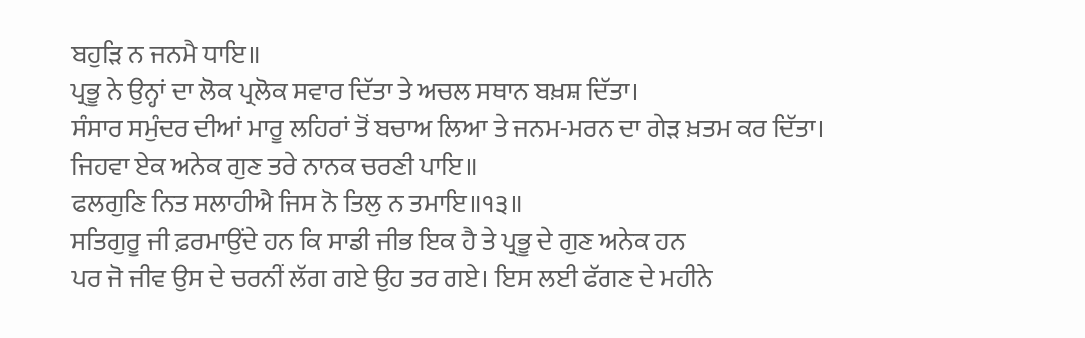ਬਹੁੜਿ ਨ ਜਨਮੈ ਧਾਇ॥
ਪ੍ਰਭੂ ਨੇ ਉਨ੍ਹਾਂ ਦਾ ਲੋਕ ਪ੍ਰਲੋਕ ਸਵਾਰ ਦਿੱਤਾ ਤੇ ਅਚਲ ਸਥਾਨ ਬਖ਼ਸ਼ ਦਿੱਤਾ।
ਸੰਸਾਰ ਸਮੁੰਦਰ ਦੀਆਂ ਮਾਰੂ ਲਹਿਰਾਂ ਤੋਂ ਬਚਾਅ ਲਿਆ ਤੇ ਜਨਮ-ਮਰਨ ਦਾ ਗੇੜ ਖ਼ਤਮ ਕਰ ਦਿੱਤਾ।
ਜਿਹਵਾ ਏਕ ਅਨੇਕ ਗੁਣ ਤਰੇ ਨਾਨਕ ਚਰਣੀ ਪਾਇ॥
ਫਲਗੁਣਿ ਨਿਤ ਸਲਾਹੀਐ ਜਿਸ ਨੋ ਤਿਲੁ ਨ ਤਮਾਇ॥੧੩॥
ਸਤਿਗੁਰੂ ਜੀ ਫ਼ਰਮਾਉਂਦੇ ਹਨ ਕਿ ਸਾਡੀ ਜੀਭ ਇਕ ਹੈ ਤੇ ਪ੍ਰਭੂ ਦੇ ਗੁਣ ਅਨੇਕ ਹਨ
ਪਰ ਜੋ ਜੀਵ ਉਸ ਦੇ ਚਰਨੀਂ ਲੱਗ ਗਏ ਉਹ ਤਰ ਗਏ। ਇਸ ਲਈ ਫੱਗਣ ਦੇ ਮਹੀਨੇ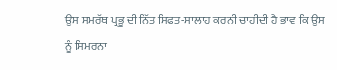ਉਸ ਸਮਰੱਥ ਪ੍ਰਭੂ ਦੀ ਨਿੱਤ ਸਿਫਤ-ਸਾਲਾਹ ਕਰਨੀ ਚਾਹੀਦੀ ਹੈ ਭਾਵ ਕਿ ਉਸ ਨੂੰ ਸਿਮਰਨਾ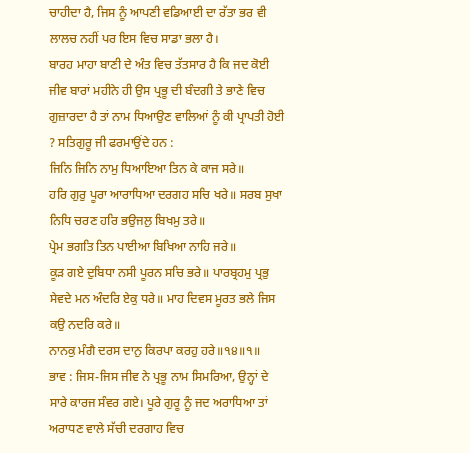ਚਾਹੀਦਾ ਹੈ, ਜਿਸ ਨੂੰ ਆਪਣੀ ਵਡਿਆਈ ਦਾ ਰੱਤਾ ਭਰ ਵੀ ਲਾਲਚ ਨਹੀਂ ਪਰ ਇਸ ਵਿਚ ਸਾਡਾ ਭਲਾ ਹੈ।
ਬਾਰਹ ਮਾਹਾ ਬਾਣੀ ਦੇ ਅੰਤ ਵਿਚ ਤੱਤਸਾਰ ਹੈ ਕਿ ਜਦ ਕੋਈ ਜੀਵ ਬਾਰਾਂ ਮਹੀਨੇ ਹੀ ਉਸ ਪ੍ਰਭੂ ਦੀ ਬੰਦਗੀ ਤੇ ਭਾਣੇ ਵਿਚ ਗੁਜ਼ਾਰਦਾ ਹੈ ਤਾਂ ਨਾਮ ਧਿਆਉਣ ਵਾਲਿਆਂ ਨੂੰ ਕੀ ਪ੍ਰਾਪਤੀ ਹੋਈ ? ਸਤਿਗੁਰੂ ਜੀ ਫਰਮਾਉਂਦੇ ਹਨ :
ਜਿਨਿ ਜਿਨਿ ਨਾਮੁ ਧਿਆਇਆ ਤਿਨ ਕੇ ਕਾਜ ਸਰੇ॥
ਹਰਿ ਗੁਰੁ ਪੂਰਾ ਆਰਾਧਿਆ ਦਰਗਹ ਸਚਿ ਖਰੇ॥ ਸਰਬ ਸੁਖਾ ਨਿਧਿ ਚਰਣ ਹਰਿ ਭਉਜਲੁ ਬਿਖਮੁ ਤਰੇ॥
ਪ੍ਰੇਮ ਭਗਤਿ ਤਿਨ ਪਾਈਆ ਬਿਖਿਆ ਨਾਹਿ ਜਰੇ॥
ਕੂੜ ਗਏ ਦੁਬਿਧਾ ਨਸੀ ਪੂਰਨ ਸਚਿ ਭਰੇ॥ ਪਾਰਬ੍ਰਹਮੁ ਪ੍ਰਭੁ ਸੇਵਦੇ ਮਨ ਅੰਦਰਿ ਏਕੁ ਧਰੇ॥ ਮਾਹ ਦਿਵਸ ਮੂਰਤ ਭਲੇ ਜਿਸ ਕਉ ਨਦਰਿ ਕਰੇ॥
ਨਾਨਕੁ ਮੰਗੈ ਦਰਸ ਦਾਨੁ ਕਿਰਪਾ ਕਰਹੁ ਹਰੇ॥੧੪॥੧॥
ਭਾਵ : ਜਿਸ-ਜਿਸ ਜੀਵ ਨੇ ਪ੍ਰਭੂ ਨਾਮ ਸਿਮਰਿਆ, ਉਨ੍ਹਾਂ ਦੇ ਸਾਰੇ ਕਾਰਜ ਸੰਵਰ ਗਏ। ਪੂਰੇ ਗੁਰੂ ਨੂੰ ਜਦ ਅਰਾਧਿਆ ਤਾਂ ਅਰਾਧਣ ਵਾਲੇ ਸੱਚੀ ਦਰਗਾਹ ਵਿਚ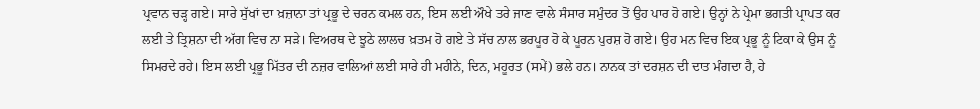ਪ੍ਰਵਾਨ ਚੜ੍ਹ ਗਏ। ਸਾਰੇ ਸੁੱਖਾਂ ਦਾ ਖ਼ਜ਼ਾਨਾ ਤਾਂ ਪ੍ਰਭੂ ਦੇ ਚਰਨ ਕਮਲ ਹਨ, ਇਸ ਲਈ ਔਖੇ ਤਰੇ ਜਾਣ ਵਾਲੇ ਸੰਸਾਰ ਸਮੁੰਦਰ ਤੋਂ ਉਹ ਪਾਰ ਹੋ ਗਏ। ਉਨ੍ਹਾਂ ਨੇ ਪ੍ਰੇਮਾ ਭਗਤੀ ਪ੍ਰਾਪਤ ਕਰ ਲਈ ਤੇ ਤ੍ਰਿਸ਼ਨਾ ਦੀ ਅੱਗ ਵਿਚ ਨਾ ਸੜੇ। ਵਿਅਰਥ ਦੇ ਝੂਠੇ ਲਾਲਚ ਖ਼ਤਮ ਹੋ ਗਏ ਤੇ ਸੱਚ ਨਾਲ ਭਰਪੂਰ ਹੋ ਕੇ ਪੂਰਨ ਪੁਰਸ਼ ਹੋ ਗਏ। ਉਹ ਮਨ ਵਿਚ ਇਕ ਪ੍ਰਭੂ ਨੂੰ ਟਿਕਾ ਕੇ ਉਸ ਨੂੰ ਸਿਮਰਦੇ ਰਹੇ। ਇਸ ਲਈ ਪ੍ਰਭੂ ਮਿੱਤਰ ਦੀ ਨਜ਼ਰ ਵਾਲਿਆਂ ਲਈ ਸਾਰੇ ਹੀ ਮਹੀਨੇ, ਦਿਨ, ਮਹੂਰਤ (ਸਮੇਂ) ਭਲੇ ਹਨ। ਨਾਨਕ ਤਾਂ ਦਰਸ਼ਨ ਦੀ ਦਾਤ ਮੰਗਦਾ ਹੈ, ਹੇ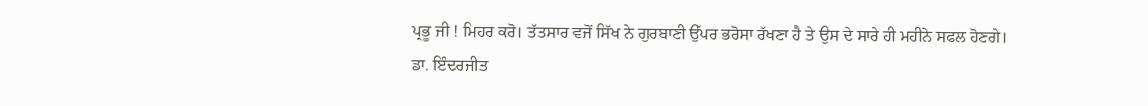ਪ੍ਰਭੂ ਜੀ ! ਮਿਹਰ ਕਰੋ। ਤੱਤਸਾਰ ਵਜੋਂ ਸਿੱਖ ਨੇ ਗੁਰਬਾਣੀ ਉੱਪਰ ਭਰੋਸਾ ਰੱਖਣਾ ਹੈ ਤੇ ਉਸ ਦੇ ਸਾਰੇ ਹੀ ਮਹੀਨੇ ਸਫਲ ਹੋਣਗੇ।
ਡਾ. ਇੰਦਰਜੀਤ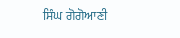ਸਿੰਘ ਗੋਗੋਆਣੀ